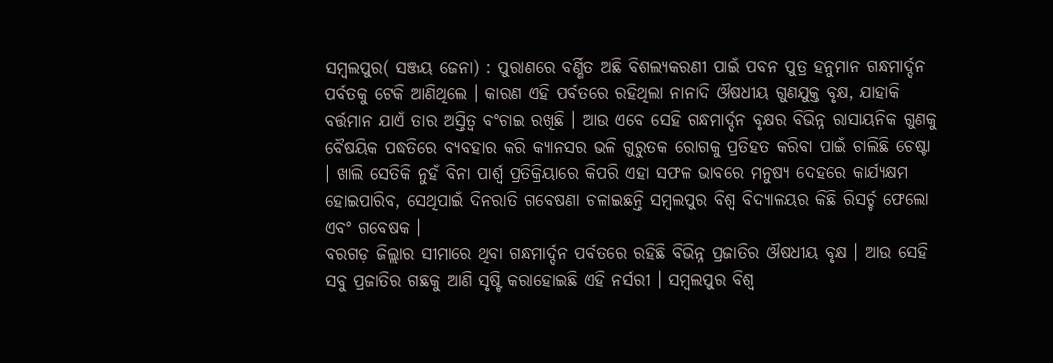ସମ୍ବଲପୁର( ସଞ୍ଜୟ ଜେନା) : ପୁରାଣରେ ବର୍ଣ୍ଣିତ ଅଛି ବିଶଲ୍ୟକରଣୀ ପାଇଁ ପବନ ପୁତ୍ର ହନୁମାନ ଗନ୍ଧମାର୍ଦ୍ଦନ ପର୍ବତକୁ ଟେକି ଆଣିଥିଲେ । କାରଣ ଏହି ପର୍ବତରେ ରହିଥିଲା ନାନାଦି ଔଷଧୀୟ ଗୁଣଯୁକ୍ତ ବୃକ୍ଷ, ଯାହାକି ବର୍ତ୍ତମାନ ଯାଏଁ ତାର ଅସ୍ତିତ୍ୱ ବଂଚାଇ ରଖିଛି । ଆଉ ଏବେ ସେହି ଗନ୍ଧମାର୍ଦ୍ଦନ ବୃକ୍ଷର ବିଭିନ୍ନ ରାସାୟନିକ ଗୁଣକୁ ବୈଷୟିକ ପଦ୍ଧତିରେ ବ୍ୟବହାର କରି କ୍ୟାନସର ଭଳି ଗୁରୁତକ ରୋଗକୁ ପ୍ରତିହତ କରିବା ପାଇଁ ଚାଲିଛି ଚେଷ୍ଟା । ଖାଲି ସେତିକି ନୁହଁ ବିନା ପାର୍ଶ୍ୱ ପ୍ରତିକ୍ରିୟାରେ କିପରି ଏହା ସଫଳ ଭାବରେ ମନୁଷ୍ୟ ଦେହରେ କାର୍ଯ୍ୟକ୍ଷମ ହୋଇପାରିବ, ସେଥିପାଇଁ ଦିନରାତି ଗବେଷଣା ଚଳାଇଛନ୍ତି ସମ୍ବଲପୁର ବିଶ୍ୱ ବିଦ୍ୟାଳୟର କିଛି ରିସର୍ଚ୍ଚ ଫେଲୋ ଏବଂ ଗବେଷକ ।
ବରଗଡ଼ ଜିଲ୍ଲାର ସୀମାରେ ଥିବା ଗନ୍ଧମାର୍ଦ୍ଦନ ପର୍ବତରେ ରହିଛି ବିଭିନ୍ନ ପ୍ରଜାତିର ଔଷଧୀୟ ବୃକ୍ଷ । ଆଉ ସେହି ସବୁ ପ୍ରଜାତିର ଗଛକୁ ଆଣି ସୃଷ୍ଟି କରାହୋଇଛି ଏହି ନର୍ସରୀ । ସମ୍ବଲପୁର ବିଶ୍ୱ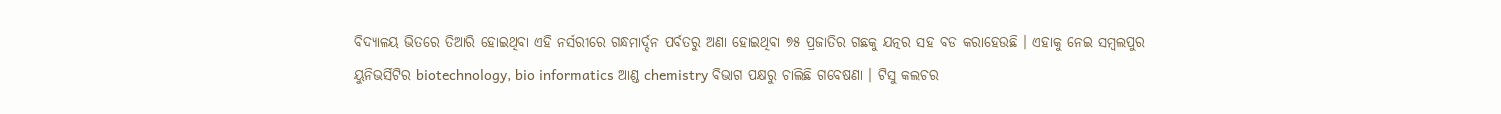ବିଦ୍ୟାଳୟ ଭିତରେ ତିଆରି ହୋଇଥିବା ଏହି ନର୍ସରୀରେ ଗନ୍ଧମାର୍ଦ୍ଦନ ପର୍ବତରୁ ଅଣା ହୋଇଥିବା ୭୫ ପ୍ରଜାତିର ଗଛକୁ ଯତ୍ନର ସହ ବଡ କରାହେଉଛି । ଏହାକୁ ନେଇ ସମ୍ବଲପୁର ୟୁନିଭର୍ସିଟିର biotechnology, bio informatics ଆଣ୍ଡ chemistry ବିଭାଗ ପକ୍ଷରୁ ଚାଲିଛି ଗବେଷଣା । ଟିସୁ କଲଚର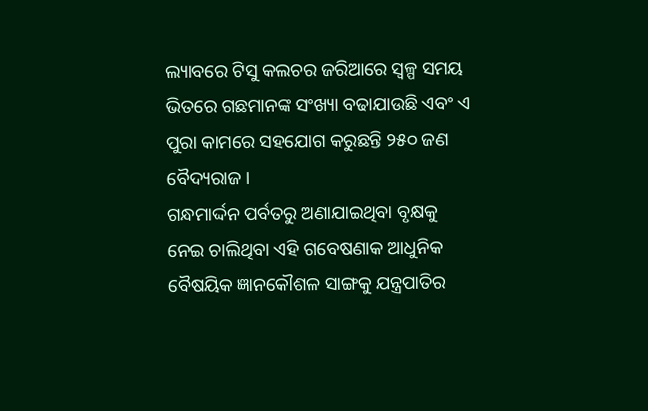ଲ୍ୟାବରେ ଟିସୁ କଲଚର ଜରିଆରେ ସ୍ୱଳ୍ପ ସମୟ ଭିତରେ ଗଛମାନଙ୍କ ସଂଖ୍ୟା ବଢାଯାଉଛି ଏବଂ ଏ ପୁରା କାମରେ ସହଯୋଗ କରୁଛନ୍ତି ୨୫୦ ଜଣ ବୈଦ୍ୟରାଜ ।
ଗନ୍ଧମାର୍ଦ୍ଦନ ପର୍ବତରୁ ଅଣାଯାଇଥିବା ବୃକ୍ଷକୁ ନେଇ ଚାଲିଥିବା ଏହି ଗବେଷଣାକ ଆଧୁନିକ ବୈଷୟିକ ଜ୍ଞାନକୌଶଳ ସାଙ୍ଗକୁ ଯନ୍ତ୍ରପାତିର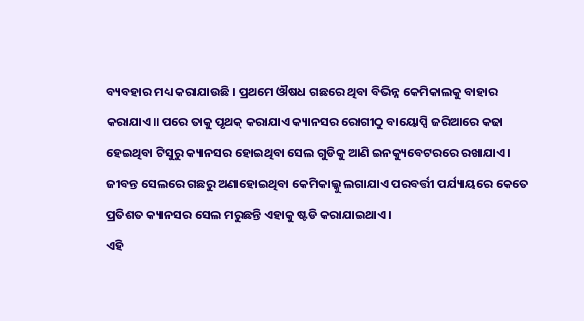ବ୍ୟବହାର ମଧ୍ୟ କରାଯାଉଛି । ପ୍ରଥମେ ଔଷଧ ଗଛରେ ଥିବା ବିଭିନ୍ନ କେମିକାଲକୁ ବାହାର କରାଯାଏ॥ ପରେ ତାକୁ ପୃଥକ୍ କରାଯାଏ କ୍ୟାନସର ରୋଗୀଠୁ ବାୟୋପ୍ସି ଜରିଆରେ କଢା ହେଇଥିବା ଟିସୁରୁ କ୍ୟାନସର ହୋଇଥିବା ସେଲ ଗୁଡିକୁ ଆଣି ଇନକ୍ୟୁବେଟରରେ ରଖାଯାଏ । ଜୀବନ୍ତ ସେଲରେ ଗଛରୁ ଅଣାହୋଇଥିବା କେମିକାଲ୍କୁ ଲଗାଯାଏ ପରବର୍ତ୍ତୀ ପର୍ଯ୍ୟାୟରେ କେତେ ପ୍ରତିଶତ କ୍ୟାନସର ସେଲ ମରୁଛନ୍ତି ଏହାକୁ ଷ୍ଟଡି କରାଯାଇଥାଏ ।
ଏହି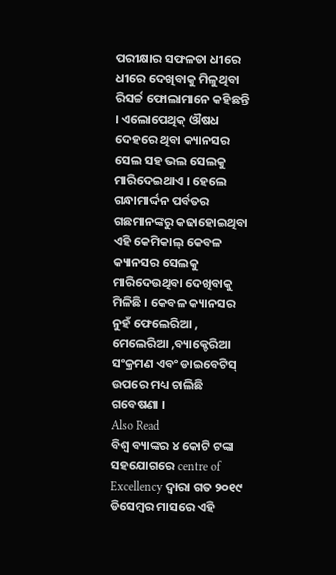ପରୀକ୍ଷାର ସଫଳତା ଧୀରେ ଧୀରେ ଦେଖିବାକୁ ମିଳୁଥିବା ରିସର୍ଚ୍ଚ ଫୋଲାମାନେ କହିଛନ୍ତି । ଏଲୋପେଥିକ୍ ଔଷଧ ଦେହରେ ଥିବା କ୍ୟାନସର ସେଲ ସହ ଭଲ ସେଲକୁ ମାରିଦେଇଥାଏ । ହେଲେ ଗନ୍ଧାମାର୍ଦ୍ଦନ ପର୍ବତର ଗଛମାନଙ୍କରୁ କଢାହୋଇଥିବା ଏହି କେମିକାଲ୍ କେବଳ କ୍ୟାନସର ସେଲକୁ ମାରିଦେଉଥିବା ଦେଖିବାକୁ ମିଳିଛି । କେବଳ କ୍ୟାନସର ନୁହଁ ଫେଲେରିଆ , ମେଲେରିଆ ,ବ୍ୟାକ୍ଚେରିଆ ସଂକ୍ରମଣ ଏବଂ ଡାଇବେଟିସ୍ ଉପରେ ମଧ୍ୟ ଚାଲିଛି ଗବେଷଣା ।
Also Read
ବିଶ୍ୱ ବ୍ୟାଙ୍କର ୪ କୋଟି ଟଙ୍କା ସହଯୋଗରେ centre of Excellency ଦ୍ୱାରା ଗତ ୨୦୧୯ ଡିସେମ୍ବର ମାସରେ ଏହି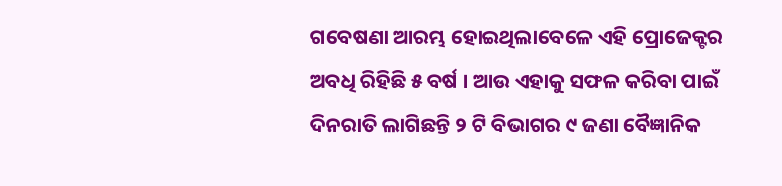ଗବେଷଣା ଆରମ୍ଭ ହୋଇଥିଲାବେଳେ ଏହି ପ୍ରୋଜେକ୍ଟର ଅବଧି ରିହିଛି ୫ ବର୍ଷ । ଆଉ ଏହାକୁ ସଫଳ କରିବା ପାଇଁ ଦିନରାତି ଲାଗିଛନ୍ତି ୨ ଟି ବିଭାଗର ୯ ଜଣା ବୈଜ୍ଞାନିକ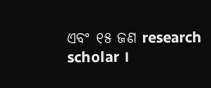ଏବଂ ୧୫ ଜଣ research scholar ।